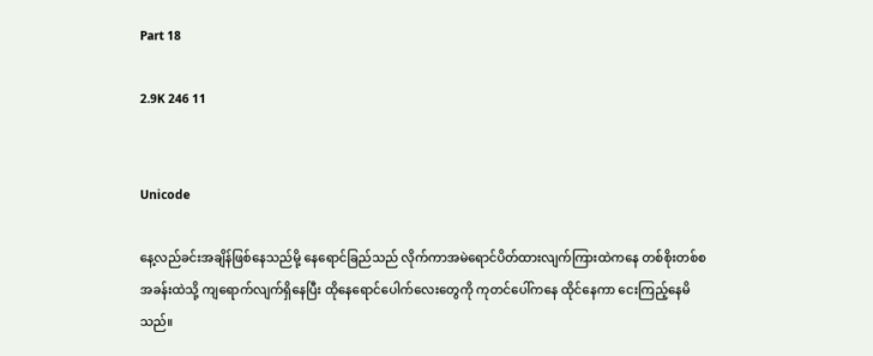Part 18

2.9K 246 11


Unicode

နေ့လည်ခင်းအချိန်ဖြစ်နေသည်မို့ နေရောင်ခြည်သည် လိုက်ကာအမဲရောင်ပိတ်ထားလျက်ကြားထဲကနေ တစ်စိုးတစ်စအခန်းထဲသို့ ကျရောက်လျက်ရှိနေပြီး ထိုနေရောင်ပေါက်လေးတွေကို ကုတင်ပေါ်ကနေ ထိုင်နေကာ ငေးကြည့်နေမိသည်။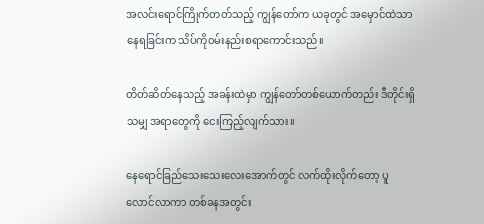အလင်းရောင်ကြိုက်တတ်သည့် ကျွန်တော်က ယခုတွင် အမှောင်ထဲသာ နေရခြင်းက သိပ်ကိုဝမ်းနည်းစရာကောင်းသည်။

တိတ်ဆိတ်နေသည့် အခန်းထဲမှာ ကျွန်တော်တစ်ယောက်တည်း ဒီတိုင်းရှိသမျှ အရာတွေကို ငေးကြည့်လျက်သား။

နေရောင်ခြည်သေးသေးလေးအောက်တွင် လက်ထိုးလိုက်တော့ ပူလောင်လာကာ တစ်ခနအတွင်း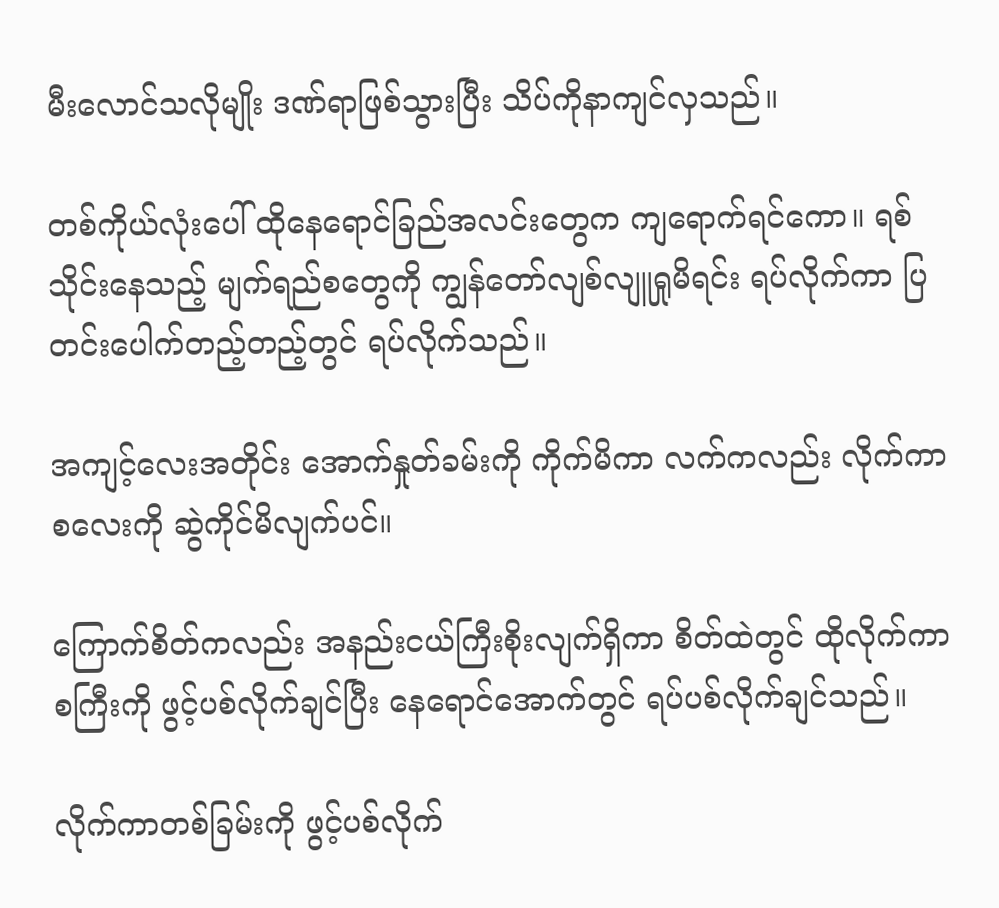မီးလောင်သလိုမျိုး ဒဏ်ရာဖြစ်သွားပြီး သိပ်ကိုနာကျင်လှသည်။

တစ်ကိုယ်လုံးပေါ် ထိုနေရောင်ခြည်အလင်းတွေက ကျရောက်ရင်ကော။ ရစ်သိုင်းနေသည့် မျက်ရည်စတွေကို ကျွန်တော်လျစ်လျူရှုမိရင်း ရပ်လိုက်ကာ ပြတင်းပေါက်တည့်တည့်တွင် ရပ်လိုက်သည်။

အကျင့်လေးအတိုင်း အောက်နှုတ်ခမ်းကို ကိုက်မိကာ လက်ကလည်း လိုက်ကာစလေးကို ဆွဲကိုင်မိလျက်ပင်။

ကြောက်စိတ်ကလည်း အနည်းငယ်ကြီးစိုးလျက်ရှိကာ စိတ်ထဲတွင် ထိုလိုက်ကာစကြီးကို ဖွင့်ပစ်လိုက်ချင်ပြီး နေရောင်အောက်တွင် ရပ်ပစ်လိုက်ချင်သည်။

လိုက်ကာတစ်ခြမ်းကို ဖွင့်ပစ်လိုက်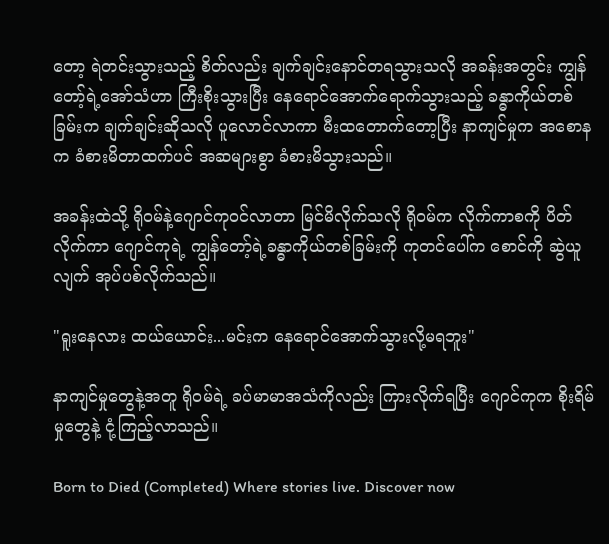တော့ ရဲတင်းသွားသည့် စိတ်လည်း ချက်ချင်းနောင်တရသွားသလို အခန်းအတွင်း ကျွန်တော့်ရဲ့အော်သံဟာ ကြီးစိုးသွားပြီး နေရောင်အောက်ရောက်သွားသည့် ခန္ဓာကိုယ်တစ်ခြမ်းက ချက်ချင်းဆိုသလို ပူလောင်လာကာ မီးထတောက်တော့ပြီး နာကျင်မှုက အစောနက ခံစားမိတာထက်ပင် အဆများစွာ ခံစားမိသွားသည်။

အခန်းထဲသို့ ရိုဝမ်နဲ့ဂျောင်ကုဝင်လာတာ မြင်မိလိုက်သလို ရိုဝမ်က လိုက်ကာစကို ပိတ်လိုက်ကာ ဂျောင်ကုရဲ့ ကျွန်တော့်ရဲ့ခန္ဓာကိုယ်တစ်ခြမ်းကို ကုတင်ပေါ်က စောင်ကို ဆွဲယူလျက် အုပ်ပစ်လိုက်သည်။

"ရူးနေလား ထယ်ယောင်း...မင်းက နေရောင်အောက်သွားလို့မရဘူး"

နာကျင်မှုတွေနဲ့အတူ ရိုဝမ်ရဲ့ ခပ်မာမာအသံကိုလည်း ကြားလိုက်ရပြီး ဂျောင်ကုက စိုးရိမ်မှုတွေနဲ့ ငုံ့ကြည့်လာသည်။

Born to Died (Completed) Where stories live. Discover now